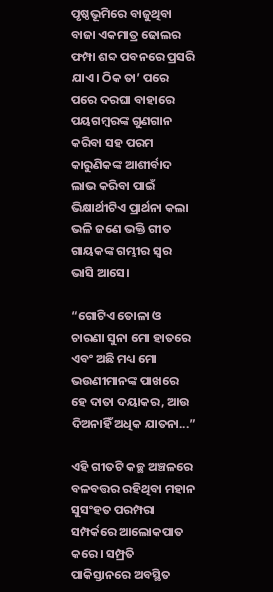ପୃଷ୍ଠଭୂମିରେ ବାଜୁଥିବା ବାଜା ଏକମାତ୍ର ଢୋଲର ଫମ୍ପା ଶବ୍ଦ ପବନରେ ପ୍ରସରି ଯାଏ। ଠିକ ତା’ ପରେ ପରେ ଦରଘା ବାହାରେ ପୟଗମ୍ବରଙ୍କ ଗୁଣଗାନ କରିବା ସହ ପରମ କାରୁଣିକଙ୍କ ଆଶୀର୍ବାଦ ଲାଭ କରିବା ପାଇଁ ଭିକ୍ଷାର୍ଥୀଟିଏ ପ୍ରାର୍ଥନା କଲା ଭଳି ଜଣେ ଭକ୍ତି ଗୀତ ଗାୟକଙ୍କ ଗମ୍ଭୀର ସ୍ଵର ଭାସି ଆସେ।

“ଗୋଟିଏ ତୋଳା ଓ ଚାରଣା ସୁନା ମୋ ହାତରେ
ଏବଂ ଅଛି ମଧ୍ୟ ମୋ ଭଉଣୀମାନଙ୍କ ପାଖରେ
ହେ ଦାତା ଦୟାକର, ଆଉ ଦିଅନାହିଁ ଅଧିକ ଯାତନା...”

ଏହି ଗୀତଟି କଚ୍ଛ ଅଞ୍ଚଳରେ ବଳବତ୍ତର ରହିଥିବା ମହାନ ସୁସଂହତ ପରମ୍ପରା ସମ୍ପର୍କରେ ଆଲୋକପାତ କରେ। ସମ୍ପ୍ରତି ପାକିସ୍ତାନରେ ଅବସ୍ଥିତ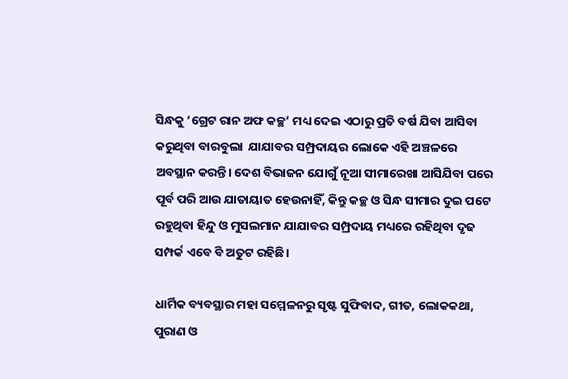ସିନ୍ଧକୁ ‘ଗ୍ରେଟ ରାନ ଅଫ କଚ୍ଛ’ ମଧ୍ୟ ଦେଇ ଏଠାରୁ ପ୍ରତି ବର୍ଷ ଯିବା ଆସିବା କରୁଥିବା ବାରବୁଲା  ଯାଯାବର ସମ୍ପ୍ରଦାୟର ଲୋକେ ଏହି ଅଞ୍ଚଳରେ ଅବସ୍ଥାନ କରନ୍ତି। ଦେଶ ବିଭାଜନ ଯୋଗୁଁ ନୂଆ ସୀମାରେଖା ଆସିଯିବା ପରେ ପୂର୍ବ ପରି ଆଉ ଯାତାୟାତ ହେଉନାହିଁ, କିନ୍ତୁ କଚ୍ଛ ଓ ସିନ୍ଧ ସୀମାର ଦୁଇ ପଟେ ରହୁଥିବା ହିନ୍ଦୁ ଓ ମୁସଲମାନ ଯାଯାବର ସମ୍ପ୍ରଦାୟ ମଧ୍ୟରେ ରହିଥିବା ଦୃଢ ସମ୍ପର୍କ ଏବେ ବି ଅତୁଟ ରହିଛି।

ଧାର୍ମିକ ବ୍ୟବସ୍ଥାର ମହା ସମ୍ମେଳନରୁ ସୃଷ୍ଟ ସୁଫିବାଦ, ଗୀତ, ଲୋକକଥା, ପୁରାଣ ଓ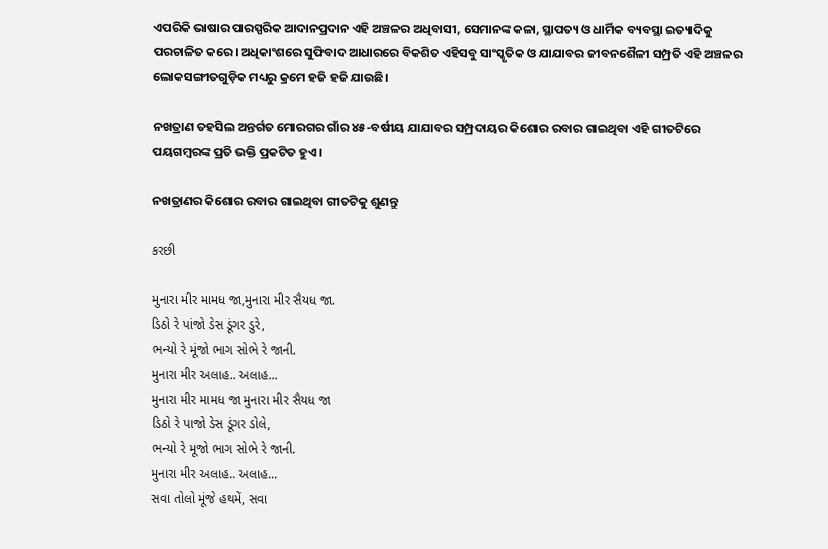ଏପରିକି ଭାଷାର ପାରସ୍ପରିକ ଆଦାନପ୍ରଦାନ ଏହି ଅଞ୍ଚଳର ଅଧିବାସୀ, ସେମାନଙ୍କ କଳା, ସ୍ଥାପତ୍ୟ ଓ ଧାର୍ମିକ ବ୍ୟବସ୍ଥା ଇତ୍ୟାଦିକୁ ପରଚାଳିତ କରେ। ଅଧିକାଂଶରେ ସୁଫିବାଦ ଆଧାରରେ ବିକଶିତ ଏହିସବୁ ସାଂସ୍କୃତିକ ଓ ଯାଯାବର ଜୀବନଶୈଳୀ ସମ୍ପ୍ରତି ଏହି ଅଞ୍ଚଳର ଲୋକସଙ୍ଗୀତଗୁଡ଼ିକ ମଧ୍ୟରୁ କ୍ରମେ ହଜି ହଜି ଯାଉଛି।

ନଖତ୍ରାଣ ତହସିଲ ଅନ୍ତର୍ଗତ ମୋରଗର ଗାଁର ୪୫-ବର୍ଷୀୟ ଯାଯାବର ସମ୍ପ୍ରଦାୟର କିଶୋର ରବାର ଗାଇଥିବା ଏହି ଗୀତଟିରେ ପୟଗମ୍ବରଙ୍କ ପ୍ରତି ଭକ୍ତି ପ୍ରକଟିତ ହୁଏ।

ନଖତ୍ରାଣର କିଶୋର ରବାର ଗାଇଥିବା ଗୀତଟିକୁ ଶୁଣନ୍ତୁ

કરછી

મુનારા મીર મામધ જા,મુનારા મીર સૈયધ જા.
ડિઠો રે પાંજો ડેસ ડૂંગર ડુરે,
ભન્યો રે મૂંજો ભાગ સોભે રે જાની.
મુનારા મીર અલાહ.. અલાહ...
મુનારા મીર મામધ જા મુનારા મીર સૈયધ જા
ડિઠો રે પાજો ડેસ ડૂંગર ડોલે,
ભન્યો રે મૂજો ભાગ સોભે રે જાની.
મુનારા મીર અલાહ.. અલાહ...
સવા તોલો મૂંજે હથમેં, સવા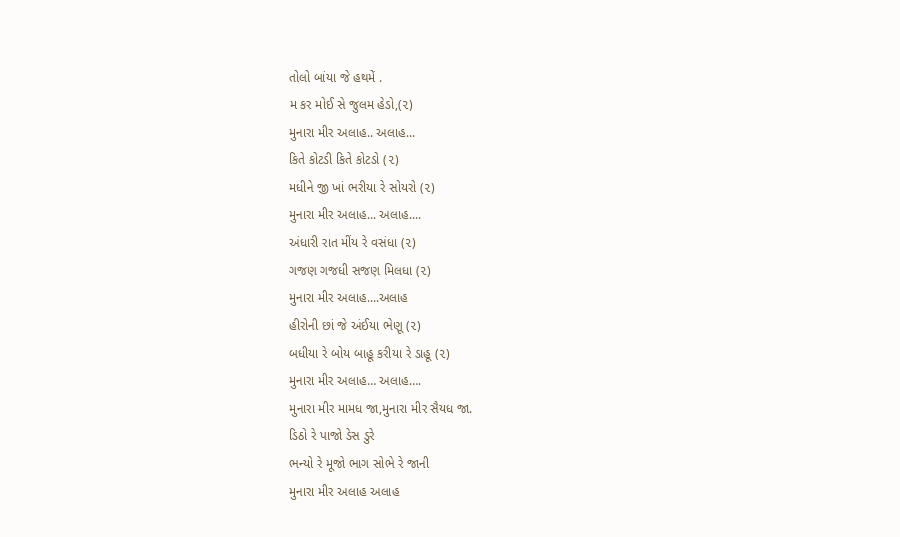તોલો બાંયા જે હથમેં .
મ કર મોઈ સે જુલમ હેડો,(૨)
મુનારા મીર અલાહ.. અલાહ...
કિતે કોટડી કિતે કોટડો (૨)
મધીને જી ખાં ભરીયા રે સોયરો (૨)
મુનારા મીર અલાહ... અલાહ....
અંધારી રાત મીંય રે વસંધા (૨)
ગજણ ગજધી સજણ મિલધા (૨)
મુનારા મીર અલાહ....અલાહ
હીરોની છાં જે અંઈયા ભેણૂ (૨)
બધીયા રે બોય બાહૂ કરીયા રે ડાહૂ (૨)
મુનારા મીર અલાહ… અલાહ….
મુનારા મીર મામધ જા,મુનારા મીર સૈયધ જા.
ડિઠો રે પાજો ડેસ ડુરે
ભન્યો રે મૂજો ભાગ સોભે રે જાની
મુનારા મીર અલાહ અલાહ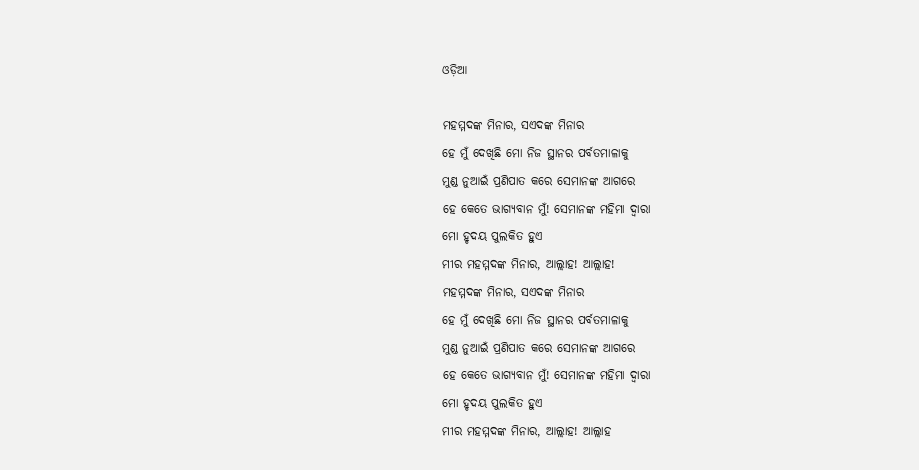ଓଡ଼ିଆ

ମହମ୍ମଦଙ୍କ ମିନାର, ସଏଦଙ୍କ ମିନାର
ହେ ମୁଁ ଦେଖିଛି ମୋ ନିଜ ସ୍ଥାନର ପର୍ବତମାଳାକୁ
ମୁଣ୍ଡ ନୁଆଇଁ ପ୍ରଣିପାତ କରେ ସେମାନଙ୍କ ଆଗରେ
ହେ କେତେ ଭାଗ୍ୟବାନ ମୁଁ! ସେମାନଙ୍କ ମହିମା ଦ୍ଵାରା
ମୋ ହୃଦୟ ପୁଲକିତ ହୁଏ
ମୀର ମହମ୍ମଦଙ୍କ ମିନାର, ଆଲ୍ଲାହ! ଆଲ୍ଲାହ!
ମହମ୍ମଦଙ୍କ ମିନାର, ସଏଦଙ୍କ ମିନାର
ହେ ମୁଁ ଦେଖିଛି ମୋ ନିଜ ସ୍ଥାନର ପର୍ବତମାଳାକୁ
ମୁଣ୍ଡ ନୁଆଇଁ ପ୍ରଣିପାତ କରେ ସେମାନଙ୍କ ଆଗରେ
ହେ କେତେ ଭାଗ୍ୟବାନ ମୁଁ! ସେମାନଙ୍କ ମହିମା ଦ୍ଵାରା
ମୋ ହୃଦୟ ପୁଲକିତ ହୁଏ
ମୀର ମହମ୍ମଦଙ୍କ ମିନାର, ଆଲ୍ଲାହ! ଆଲ୍ଲାହ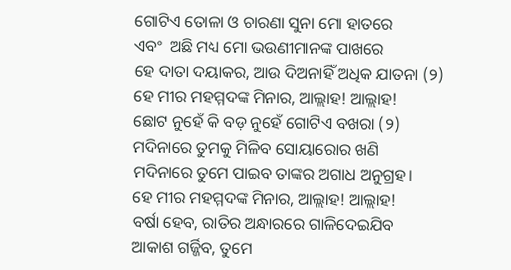ଗୋଟିଏ ତୋଳା ଓ ଚାରଣା ସୁନା ମୋ ହାତରେ
ଏବଂ  ଅଛି ମଧ୍ୟ ମୋ ଭଉଣୀମାନଙ୍କ ପାଖରେ
ହେ ଦାତା ଦୟାକର, ଆଉ ଦିଅନାହିଁ ଅଧିକ ଯାତନା (୨)
ହେ ମୀର ମହମ୍ମଦଙ୍କ ମିନାର, ଆଲ୍ଲାହ! ଆଲ୍ଲାହ!
ଛୋଟ ନୁହେଁ କି ବଡ଼ ନୁହେଁ ଗୋଟିଏ ବଖରା (୨)
ମଦିନାରେ ତୁମକୁ ମିଳିବ ସୋୟାରୋର ଖଣି
ମଦିନାରେ ତୁମେ ପାଇବ ତାଙ୍କର ଅଗାଧ ଅନୁଗ୍ରହ।
ହେ ମୀର ମହମ୍ମଦଙ୍କ ମିନାର, ଆଲ୍ଲାହ! ଆଲ୍ଲାହ!
ବର୍ଷା ହେବ, ରାତିର ଅନ୍ଧାରରେ ଗାଳିଦେଇଯିବ
ଆକାଶ ଗର୍ଜ୍ଜିବ, ତୁମେ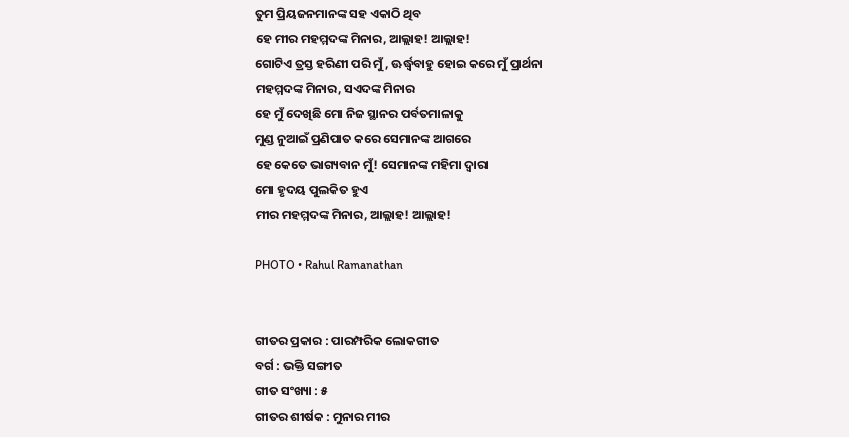ତୁମ ପ୍ରିୟଜନମାନଙ୍କ ସହ ଏକାଠି ଥିବ
ହେ ମୀର ମହମ୍ମଦଙ୍କ ମିନାର, ଆଲ୍ଲାହ! ଆଲ୍ଲାହ!
ଗୋଟିଏ ତ୍ରସ୍ତ ହରିଣୀ ପରି ମୁଁ, ଊର୍ଦ୍ଧ୍ଵବାହୁ ହୋଇ କରେ ମୁଁ ପ୍ରାର୍ଥନା
ମହମ୍ମଦଙ୍କ ମିନାର, ସଏଦଙ୍କ ମିନାର
ହେ ମୁଁ ଦେଖିଛି ମୋ ନିଜ ସ୍ଥାନର ପର୍ବତମାଳାକୁ
ମୁଣ୍ଡ ନୁଆଇଁ ପ୍ରଣିପାତ କରେ ସେମାନଙ୍କ ଆଗରେ
ହେ କେତେ ଭାଗ୍ୟବାନ ମୁଁ! ସେମାନଙ୍କ ମହିମା ଦ୍ଵାରା
ମୋ ହୃଦୟ ପୁଲକିତ ହୁଏ
ମୀର ମହମ୍ମଦଙ୍କ ମିନାର, ଆଲ୍ଲାହ! ଆଲ୍ଲାହ!

PHOTO • Rahul Ramanathan


ଗୀତର ପ୍ରକାର : ପାରମ୍ପରିକ ଲୋକଗୀତ
ବର୍ଗ : ଭକ୍ତି ସଙ୍ଗୀତ
ଗୀତ ସଂଖ୍ୟା : ୫
ଗୀତର ଶୀର୍ଷକ : ମୁନାର ମୀର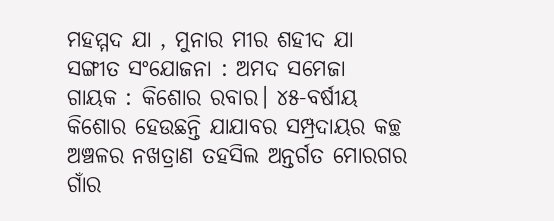ମହମ୍ମଦ ଯା , ମୁନାର ମୀର ଶହୀଦ ଯା
ସଙ୍ଗୀତ ସଂଯୋଜନା : ଅମଦ ସମେଜା
ଗାୟକ : କିଶୋର ରବାର। ୪୫-ବର୍ଷୀୟ କିଶୋର ହେଉଛନ୍ତି ଯାଯାବର ସମ୍ପ୍ରଦାୟର କଚ୍ଛ ଅଞ୍ଚଳର ନଖତ୍ରାଣ ତହସିଲ ଅନ୍ତର୍ଗତ ମୋରଗର ଗାଁର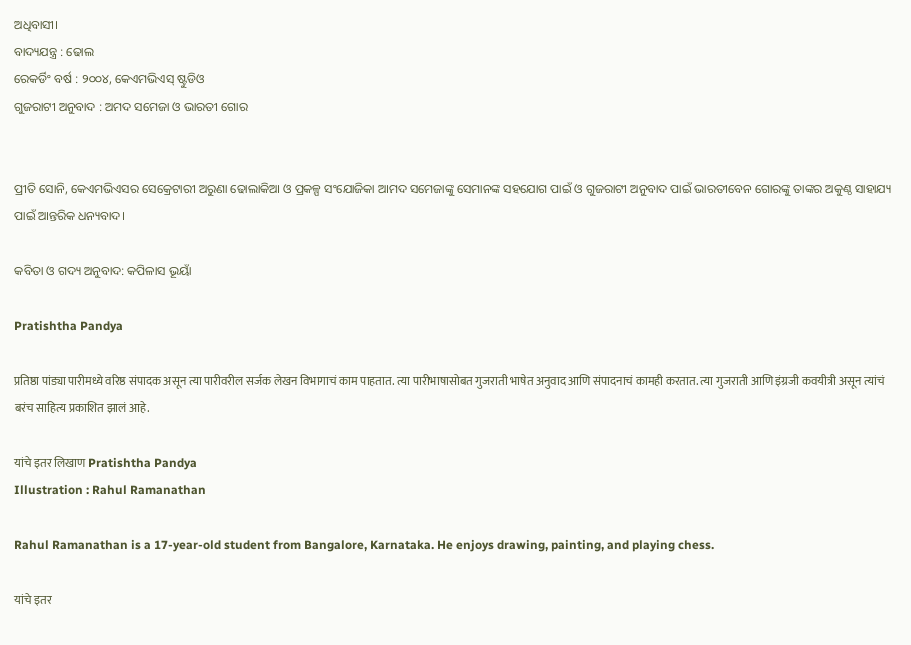ଅଧିବାସୀ।
ବାଦ୍ୟଯନ୍ତ୍ର : ଢୋଲ
ରେକର୍ଡିଂ ବର୍ଷ : ୨୦୦୪, କେଏମଭିଏସ୍ ଷ୍ଟୁଡିଓ
ଗୁଜରାଟୀ ଅନୁବାଦ : ଅମଦ ସମେଜା ଓ ଭାରତୀ ଗୋର


ପ୍ରୀତି ସୋନି, କେଏମଭିଏସର ସେକ୍ରେଟାରୀ ଅରୁଣା ଢୋଲାକିଆ ଓ ପ୍ରକଳ୍ପ ସଂଯୋଜିକା ଆମଦ ସମେଜାଙ୍କୁ ସେମାନଙ୍କ ସହଯୋଗ ପାଇଁ ଓ ଗୁଜରାଟୀ ଅନୁବାଦ ପାଇଁ ଭାରତୀବେନ ଗୋରଙ୍କୁ ତାଙ୍କର ଅକୁଣ୍ଠ ସାହାଯ୍ୟ ପାଇଁ ଆନ୍ତରିକ ଧନ୍ୟବାଦ।

କବିତା ଓ ଗଦ୍ୟ ଅନୁବାଦ: କପିଳାସ ଭୂୟାଁ

Pratishtha Pandya

प्रतिष्ठा पांड्या पारीमध्ये वरिष्ठ संपादक असून त्या पारीवरील सर्जक लेखन विभागाचं काम पाहतात. त्या पारीभाषासोबत गुजराती भाषेत अनुवाद आणि संपादनाचं कामही करतात. त्या गुजराती आणि इंग्रजी कवयीत्री असून त्यांचं बरंच साहित्य प्रकाशित झालं आहे.

यांचे इतर लिखाण Pratishtha Pandya
Illustration : Rahul Ramanathan

Rahul Ramanathan is a 17-year-old student from Bangalore, Karnataka. He enjoys drawing, painting, and playing chess.

यांचे इतर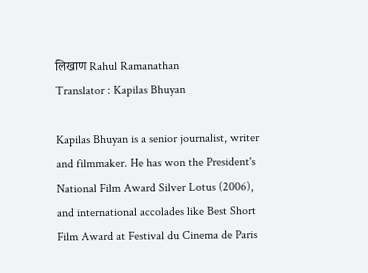लिखाण Rahul Ramanathan
Translator : Kapilas Bhuyan

Kapilas Bhuyan is a senior journalist, writer and filmmaker. He has won the President's National Film Award Silver Lotus (2006), and international accolades like Best Short Film Award at Festival du Cinema de Paris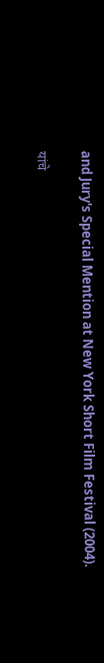and Jury's Special Mention at New York Short Film Festival (2004).

यांचे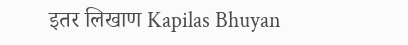इतर लिखाण Kapilas Bhuyan